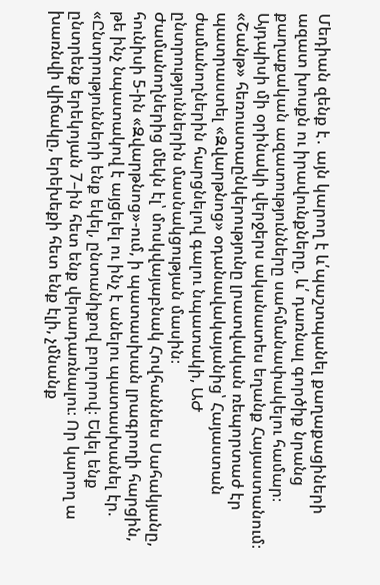Մեդիան զենք է․ այն կարող է և՛պաշտպանել քաղաքացիների ազատ խոսքն ու իրավունքները, և՛ դառնալ գործիք նրանց քաղաքական ազատությունները սահմանափակելու համար։ Այդպիսի մի օրինակի վերջերս ականատես եղանք Հայաստանում։
«Շանթ» հեռուստաընկերությունը լրատվական ռեպորտաժ էր պատրաստել «Զվարթնոց» օդանավակայանից՝ Հայաստան ժամանողներին հարցնելով գալու նպատակի, ԱԺ ընտրություններին մասնակցության մասին։
Ժամանողներից մեկն էլ՝ մոսկվայաբնակ Հովհաննես Սահակյանը, հունիսի 5-ին «Զվարթնոց»-ում, ի պատասխան լրագրողի հարցին, թե ինչ նպատակով է այցելել ու ինչ է անելու պատասխանել էր. «Ընտրությունների ենք եկել, ընտանիքով բոլորով։ Եկել ենք ընտրենք երեկոյան 7–ին հետ ենք վերադառնալու։ Որ կարող ա խառնվի վիճակը, երեխեքի հետ ենք էլի, չմնանք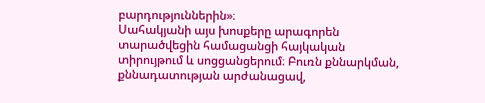բարդություններին»։
Սահակյանի այս խոսքերը արագորեն տարածվեցին համացանցի հայկական տիրույթում և սոցցանցերում։ Բուռն քննարկման, քննադատության արժանացավ,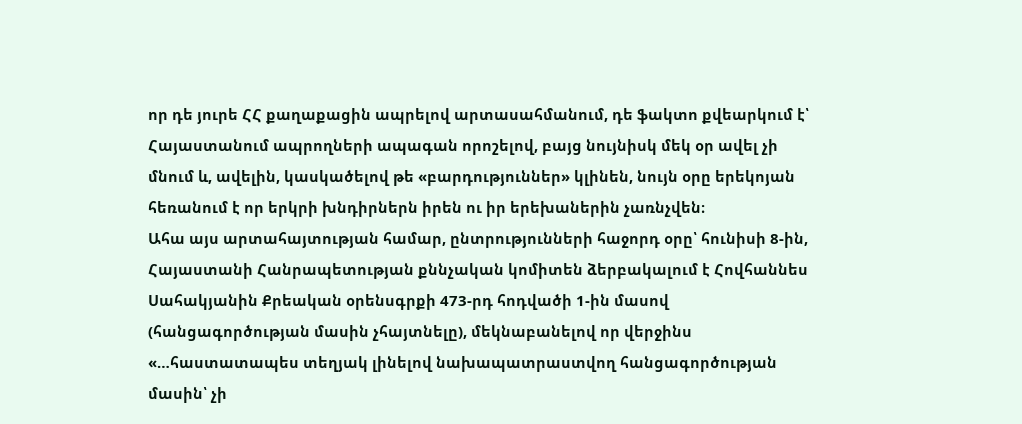որ դե յուրե ՀՀ քաղաքացին ապրելով արտասահմանում, դե ֆակտո քվեարկում է՝ Հայաստանում ապրողների ապագան որոշելով, բայց նույնիսկ մեկ օր ավել չի մնում և, ավելին, կասկածելով թե «բարդություններ» կլինեն, նույն օրը երեկոյան հեռանում է որ երկրի խնդիրներն իրեն ու իր երեխաներին չառնչվեն։
Ահա այս արտահայտության համար, ընտրությունների հաջորդ օրը՝ հունիսի 8-ին, Հայաստանի Հանրապետության քննչական կոմիտեն ձերբակալում է Հովհաննես Սահակյանին Քրեական օրենսգրքի 473-րդ հոդվածի 1-ին մասով (հանցագործության մասին չհայտնելը), մեկնաբանելով որ վերջինս «…հաստատապես տեղյակ լինելով նախապատրաստվող հանցագործության մասին՝ չի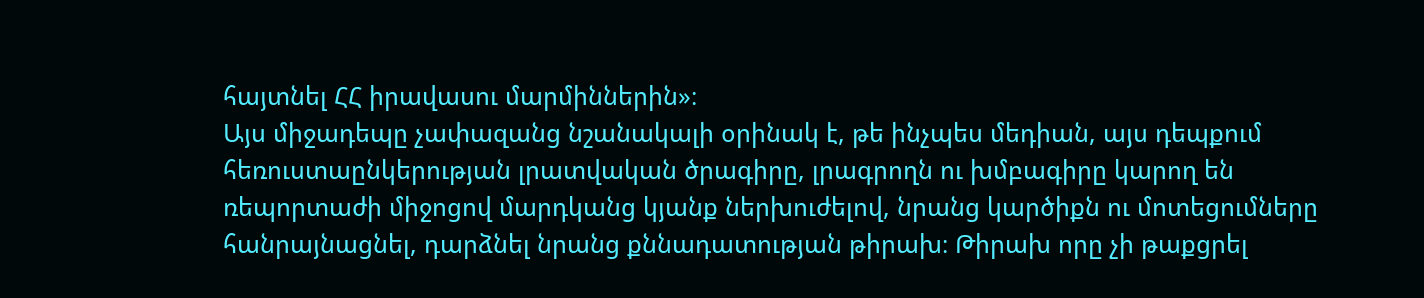հայտնել ՀՀ իրավասու մարմիններին»։
Այս միջադեպը չափազանց նշանակալի օրինակ է, թե ինչպես մեդիան, այս դեպքում հեռուստաընկերության լրատվական ծրագիրը, լրագրողն ու խմբագիրը կարող են ռեպորտաժի միջոցով մարդկանց կյանք ներխուժելով, նրանց կարծիքն ու մոտեցումները հանրայնացնել, դարձնել նրանց քննադատության թիրախ։ Թիրախ որը չի թաքցրել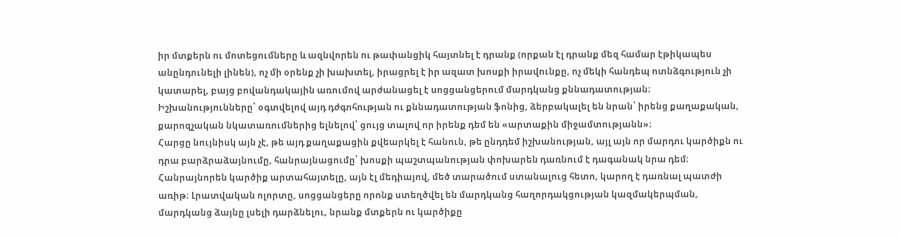իր մտքերն ու մոտեցումները և ազնվորեն ու թափանցիկ հայտնել է դրանք (որքան էլ դրանք մեզ համար էթիկապես անընդունելի լինեն), ոչ մի օրենք չի խախտել, իրացրել է իր ազատ խոսքի իրավունքը, ոչ մեկի հանդեպ ոտնձգություն չի կատարել, բայց բովանդակային առումով արժանացել է սոցցանցերում մարդկանց քննադատության։ Իշխանությունները՝ օգտվելով այդ դժգոհության ու քննադատության ֆոնից, ձերբակալել են նրան՝ իրենց քաղաքական, քարոզչական նկատառումներից ելնելով՝ ցույց տալով որ իրենք դեմ են «արտաքին միջամտությանն»։
Հարցը նույնիսկ այն չէ, թե այդ քաղաքացին քվեարկել է հանուն, թե ընդդեմ իշխանության, այլ այն որ մարդու կարծիքն ու դրա բարձրաձայնումը, հանրայնացումը՝ խոսքի պաշտպանության փոխարեն դառնում է դագանակ նրա դեմ։ Հանրայնորեն կարծիք արտահայտելը, այն էլ մեդիայով, մեծ տարածում ստանալուց հետո, կարող է դառնալ պատժի առիթ։ Լրատվական ոլորտը, սոցցանցերը որոնք ստեղծվել են մարդկանց հաղորդակցության կազմակերպման, մարդկանց ձայնը լսելի դարձնելու, նրանք մտքերն ու կարծիքը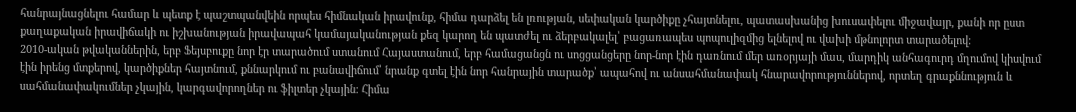հանրայնացնելու համար և պետք է պաշտպանվեին որպես հիմնական իրավունք, հիմա դարձել են լռության, սեփական կարծիքը չհայտնելու, պատասխանից խուսափելու միջավայր, քանի որ ըստ քաղաքական իրավիճակի ու իշխանության իրավապահ կամայականության քեզ կարող են պատժել ու ձերբակալել՝ բացառապես պոպուլիզմից ելնելով ու վախի մթնոլորտ տարածելով։
2010-ական թվականներին, երբ Ֆեյսբուքը նոր էր տարածում ստանում Հայաստանում, երբ համացանցն ու սոցցանցերը նոր-նոր էին դառնում մեր առօրյայի մաս, մարդիկ անհագուրդ մղումով կիսվում էին իրենց մտքերով, կարծիքներ հայտնում, քննարկում ու բանավիճում՝ նրանք գտել էին նոր հանրային տարածք՝ ապահով ու անսահմանափակ հնարավորություններով, որտեղ գրաքննություն և սահմանափակումներ չկային, կարգավորողներ ու ֆիլտեր չկային։ Հիմա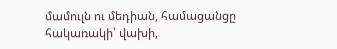մամուլն ու մեդիան, համացանցը հակառակի՝ վախի,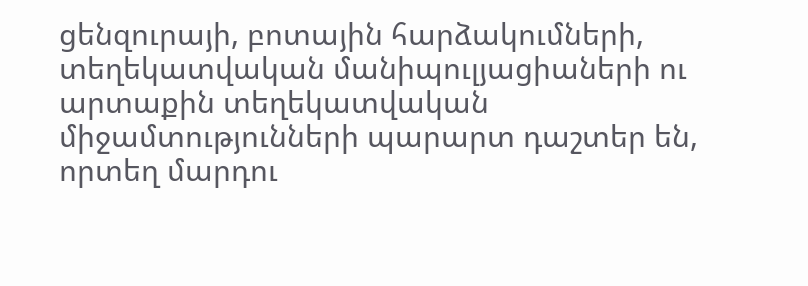ցենզուրայի, բոտային հարձակումների, տեղեկատվական մանիպուլյացիաների ու արտաքին տեղեկատվական միջամտությունների պարարտ դաշտեր են, որտեղ մարդու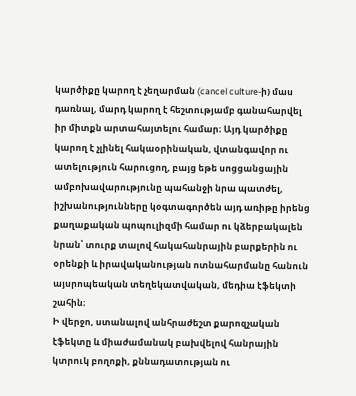կարծիքը կարող է չեղարման (cancel culture-ի) մաս դառնալ, մարդ կարող է հեշտությամբ գանահարվել իր միտքն արտահայտելու համար։ Այդ կարծիքը կարող է չլինել հակաօրինական, վտանգավոր ու ատելություն հարուցող, բայց եթե սոցցանցային ամբոխավարությունը պահանջի նրա պատժել, իշխանությունները կօգտագործեն այդ առիթը իրենց քաղաքական պոպուլիզմի համար ու կձերբակալեն նրան՝ տուրք տալով հակահանրային բարքերին ու օրենքի և իրավականության ոտնահարմանը հանուն այսրոպեական տեղեկատվական, մեդիա էֆեկտի շահին։
Ի վերջո, ստանալով անհրաժեշտ քարոզչական էֆեկտը և միաժամանակ բախվելով հանրային կտրուկ բողոքի, քննադատության ու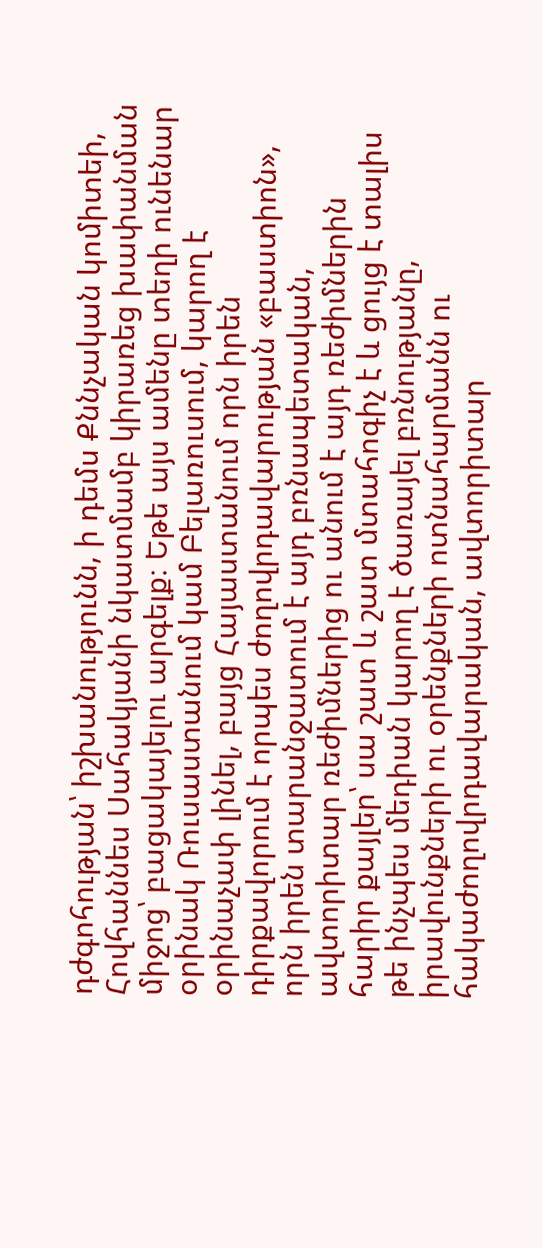դժգոհության՝ իշխանությունն, ի դեմս Քննչական կոմիտեի, Հովհաննես Սահակյանի նկատմամբ կիրառեց խափանման միջոց՝ բացակայելու արգելք։ Եթե այս ամենը տեղի ունենար օրինակ Ռուսաստանում կամ Բելառուսում, կարող է օրինաչափ լինել, բայց Հայաստանում որն իրեն դիրքավորում է որպես ժողովրդավարության «բաստիոն», որն իրեն տարանջատում է այդ բռնապետական, ավտորիտար ռեժիմներից ու անում է այդ ռեժիմներին հարիր քայլեր՝ սա շատ և շատ մտահոգիչ է և ցույց է տալիս թե ինչպես մեդիան կարող է ծառայել բռնությանը, իրավունքների ու օրենքների ոտնահարմանն ու հակաժողովրդավարական, ավտորիտար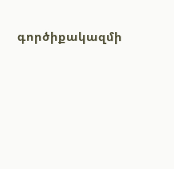գործիքակազմի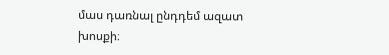մաս դառնալ ընդդեմ ազատ խոսքի։